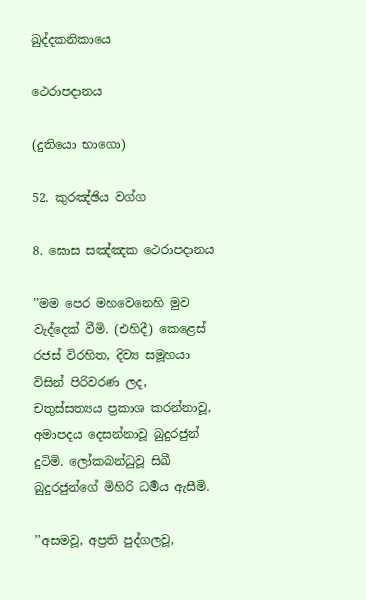ඛුද්දකනිකායෙ

ථෙරාපදානය

(දුතියො භාගො)

52. කුරඤ්ඡිය වග්ග

8. ඝොස සඤ්ඤක ථෙරාපදානය

’’මම පෙර මහවෙනෙහි මුව වැද්දෙක් වීමි. (එහිදී) කෙළෙස් රජස් විරහිත, දිව්‍ය සමූහයා විසින් පිරිවරණ ලද, චතුස්සත්‍යය ප්‍රකාශ කරන්නාවූ, අමාපදය දෙසන්නාවූ බුදුරජුන් දුටිමි. ලෝකබන්ධුවූ සිඛී බුදුරජුන්ගේ මිහිරි ධර්‍මය ඇසීමි.

’’අසමවූ, අප්‍රති පුද්ගලවූ,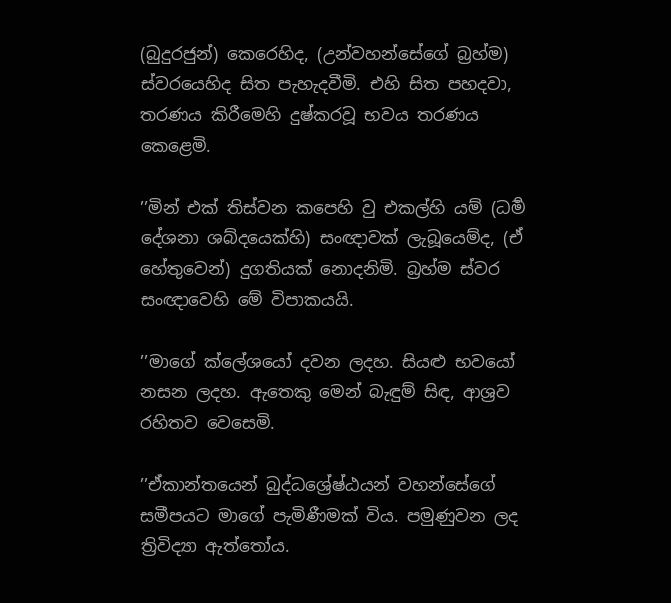(බුදුරජුන්) කෙරෙහිද, (උන්වහන්සේගේ බ්‍රහ්ම) ස්වරයෙහිද සිත පැහැදවීමි. එහි සිත පහදවා, තරණය කිරීමෙහි දුෂ්කරවූ භවය තරණය කෙළෙමි.

’’මින් එක් තිස්වන කපෙහි වු එකල්හි යම් (ධර්‍ම දේශනා ශබ්දයෙක්හි) සංඥාවක් ලැබූයෙම්ද, (ඒ හේතුවෙන්) දුගතියක් නොදනිමි. බ්‍රහ්ම ස්වර සංඥාවෙහි මේ විපාකයයි.

’’මාගේ ක්ලේශයෝ දවන ලදහ. සියළු භවයෝ නසන ලදහ. ඇතෙකු මෙන් බැඳුම් සිඳ, ආශ්‍රව රහිතව වෙසෙමි.

’’ඒකාන්තයෙන් බුද්ධශ්‍රේෂ්ඨයන් වහන්සේගේ සමීපයට මාගේ පැමිණීමක් විය. පමුණුවන ලද ත්‍රිවිද්‍යා ඇත්තෝය.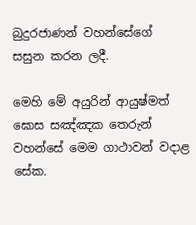බුදුරජාණන් වහන්සේගේ සසුන කරන ලදී.

මෙහි මේ අයුරින් ආයුෂ්මත් ඝොස සඤ්ඤක තෙරුන් වහන්සේ මෙම ගාථාවන් වදාළ සේක.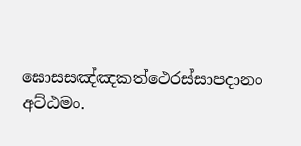ඝොසසඤ්ඤකත්ථෙරස්සාපදානං අට්ඨමං.